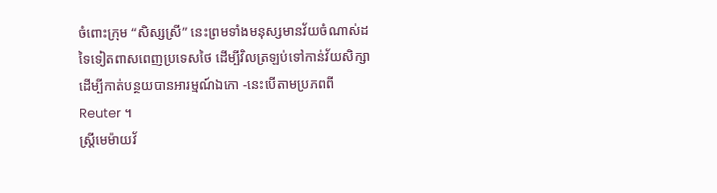ចំពោះក្រុម “សិស្សស្រី” នេះព្រមទាំងមនុស្សមានវ័យចំណាស់ដទៃទៀតពាសពេញប្រទេសថៃ ដើម្បីវិលត្រឡប់ទៅកាន់វ័យសិក្សាដើម្បីកាត់បន្ថយបានអារម្មណ៍ឯកោ -នេះបើតាមប្រភពពី Reuter ។
ស្ត្រីមេម៉ាយវ័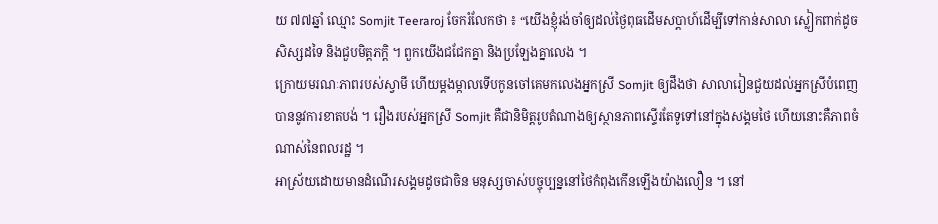យ ៧៧ឆ្នាំ ឈ្មោះ Somjit Teeraroj ចែករំលែកថា ៖ “យើងខ្ញុំរង់ចាំឲ្យដល់ថ្ងៃពុធដើមសប្តាហ៍ដើម្បីទៅកាន់សាលា ស្លៀកពាក់ដូចសិស្សដទៃ និងជួបមិត្តភក្តិ ។ ពួកយើងជជែកគ្នា និងប្រឡែងគ្នាលេង ។
ក្រោយមរណៈភាពរបស់ស្វាមី ហើយម្តងម្កាលទើបកូនចៅគេមកលេងអ្នកស្រី Somjit ឲ្យដឹងថា សាលារៀនជួយដល់អ្នកស្រីបំពេញបាននូវការខាតបង់ ។ រឿងរបស់អ្នកស្រី Somjit គឺជានិមិត្តរូបតំណាងឲ្យស្ថានភាពស្ទើរតែទូទៅនៅក្នុងសង្គមថៃ ហើយនោះគឺភាពចំណាស់នៃពលរដ្ឋ ។
អាស្រ័យដោយមានដំណើរសង្គមដូចជាចិន មនុស្សចាស់បច្ចុប្បន្ននៅថៃកំពុងកើនឡើងយ៉ាងលឿន ។ នៅ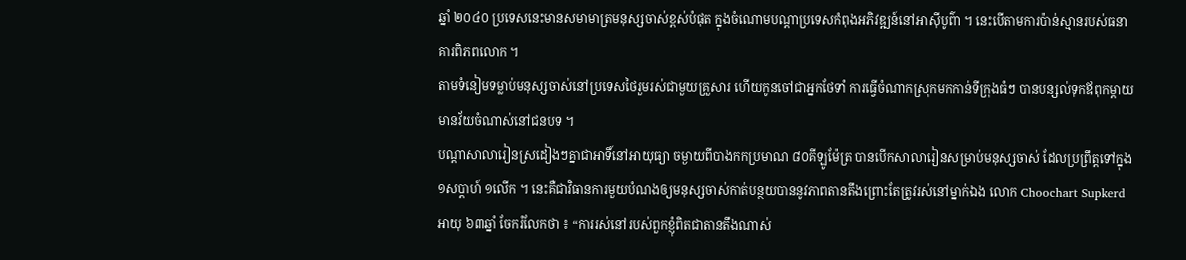ឆ្នាំ ២០៤០ ប្រទេសនេះមានសមាមាត្រមនុស្សចាស់ខ្ពស់បំផុត ក្នុងចំណោមបណ្តាប្រទេសកំពុងអភិវឌ្ឍន៍នៅអាស៊ីបូព៌ា ។ នេះបើតាមការប៉ាន់ស្មានរបស់ធនាគារពិភពលោក ។
តាមទំនៀមទម្លាប់មនុស្សចាស់នៅប្រទេសថៃរួមរស់ជាមួយគ្រួសារ ហើយកូនចៅជាអ្នកថែទាំ ការធ្វើចំណាកស្រុកមកកាន់ទីក្រុងធំៗ បានបន្សល់ទុកឪពុកម្តាយមានវ័យចំណាស់នៅជនបទ ។
បណ្តាសាលារៀនស្រដៀងៗគ្នាជាអាទិ៍នៅអាយុធ្យា ចម្ងាយពីបាងកកប្រមាណ ៨០គីឡូម៉ែត្រ បានបើកសាលារៀនសម្រាប់មនុស្សចាស់ ដែលប្រព្រឹត្តទៅក្នុង១សប្តាហ៍ ១លើក ។ នេះគឺជាវិធានការមួយបំណងឲ្យមនុស្សចាស់កាត់បន្ថយបាននូវភាពតានតឹងព្រោះតែត្រូវរស់នៅម្នាក់ឯង លោក Choochart Supkerd អាយុ ៦៣ឆ្នាំ ចែករំលែកថា ៖ “ការរស់នៅរបស់ពួកខ្ញុំពិតជាតានតឹងណាស់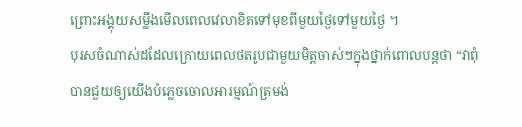ព្រោះអង្គុយសម្លឹងមើលពេលវេលាខិតទៅមុខពីមួយថ្ងៃទៅមួយថ្ងៃ ។
បុរសចំណាស់ដដែលក្រោយពេលថតរូបជាមួយមិត្តចាស់ៗក្នុងថ្នាក់ពោលបន្តថា “វាពុំបានជួយឲ្យយើងបំភ្លេចចោលអារម្មណ៍ត្រមង់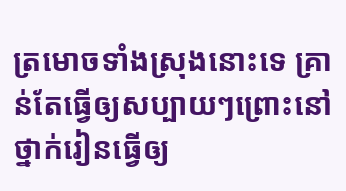ត្រមោចទាំងស្រុងនោះទេ គ្រាន់តែធ្វើឲ្យសប្បាយៗព្រោះនៅថ្នាក់រៀនធ្វើឲ្យ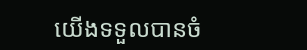យើងទទួលបានចំ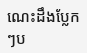ណេះដឹងប្លែកៗប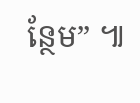ន្ថែម” ៕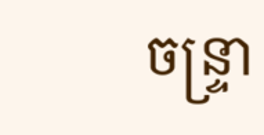ចន្ទ្រា